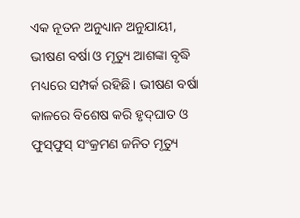ଏକ ନୂତନ ଅନୁଧ୍ୟାନ ଅନୁଯାୟୀ, ଭୀଷଣ ବର୍ଷା ଓ ମୃତ୍ୟୁ ଆଶଙ୍କା ବୃଦ୍ଧି ମଧ୍ୟରେ ସମ୍ପର୍କ ରହିଛି। ଭୀଷଣ ବର୍ଷା କାଳରେ ବିଶେଷ କରି ହୃଦ୍‌ଘାତ ଓ ଫୁସ୍‌ଫୁସ୍‌ ସଂକ୍ରମଣ ଜନିତ ମୃତ୍ୟୁ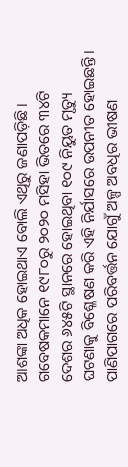ଆଶଙ୍କା ଅଧିକ ହୋଇଥାଏ ବୋଲି ଏଥିରୁ ଜଣାପଡ଼ିଛି। ଗବେଷକମାନେ ୧୯୮୦ରୁ ୨୦୨୦ ମସିହା ଭିତରେ ୩୪ଟି ଦେଶର ୬୪୫ଟି ସ୍ଥାନରେ ହୋଇଥିବା ୧୦୯ ନିୟୁତ ମୃତ୍ୟୁ ଘଟଣାକୁ ବିଶ୍ଳେଷଣ କରି ଏହି ନିର୍ଯାସରେ ଉପନୀତ ହୋଇଛନ୍ତି। ପାଣିପାଗରେ ପରିବର୍ତ୍ତନ ଯୋଗୁଁ ଅଳ୍ପ ଅବଧିର ଭୀଷଣ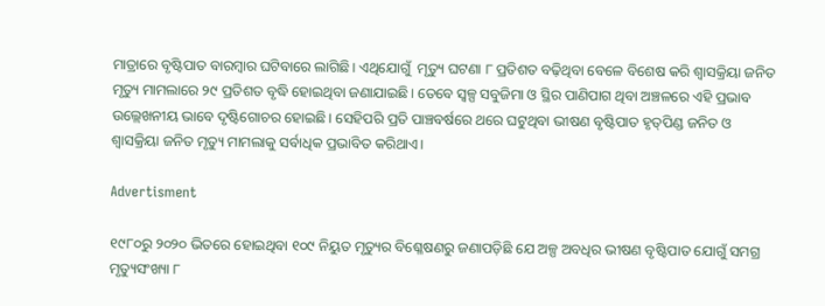ମାତ୍ରାରେ ବୃଷ୍ଟିପାତ ବାରମ୍ବାର ଘଟିବାରେ ଲାଗିଛି। ଏଥିଯୋଗୁଁ  ମୃତ୍ୟୁ ଘଟଣା ୮ ପ୍ରତିଶତ ବଢ଼ିଥିବା ବେଳେ ବିଶେଷ କରି ଶ୍ବାସକ୍ରିୟା ଜନିତ ମୃତ୍ୟୁ ମାମଲାରେ ୨୯ ପ୍ରତିଶତ ବୃଦ୍ଧି ହୋଇଥିବା ଜଣାଯାଇଛି। ତେବେ ସ୍ବଳ୍ପ ସବୁଜିମା ଓ ସ୍ଥିର ପାଣିପାଗ ଥିବା ଅଞ୍ଚଳରେ ଏହି ପ୍ରଭାବ ଉଲ୍ଲେଖନୀୟ ଭାବେ ଦୃଷ୍ଟିଗୋଚର ହୋଇଛି। ସେହିପରି ପ୍ରତି ପାଞ୍ଚବର୍ଷରେ ଥରେ ଘଟୁଥିବା ଭୀଷଣ ବୃଷ୍ଟିପାତ ହୃତ୍‌ପିଣ୍ଡ ଜନିତ ଓ ଶ୍ବାସକ୍ରିୟା ଜନିତ ମୃତ୍ୟୁ ମାମଲାକୁ ସର୍ବାଧିକ ପ୍ରଭାବିତ କରିଥାଏ।

Advertisment

୧୯୮୦ରୁ ୨୦୨୦ ଭିତରେ ହୋଇଥିବା ୧୦୯ ନିୟୁତ ମୃତ୍ୟୁର ବିଶ୍ଳେଷଣରୁ ଜଣାପଡ଼ିଛି ଯେ ଅଳ୍ପ ଅବଧିର ଭୀଷଣ ବୃଷ୍ଟିପାତ ଯୋଗୁଁ ସମଗ୍ର ମୃତ୍ୟୁସଂଖ୍ୟା ୮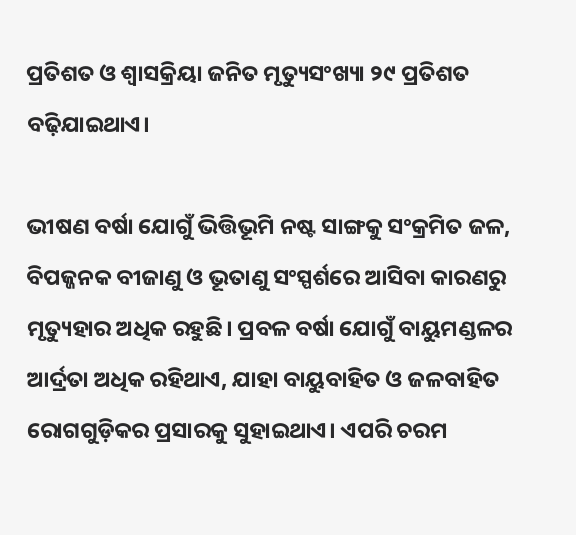ପ୍ରତିଶତ ଓ ଶ୍ବାସକ୍ରିୟା ଜନିତ ମୃତ୍ୟୁସଂଖ୍ୟା ୨୯ ପ୍ରତିଶତ ବଢ଼ିଯାଇଥାଏ।

ଭୀଷଣ ବର୍ଷା ଯୋଗୁଁ ଭିତ୍ତିଭୂମି ନଷ୍ଟ ସାଙ୍ଗକୁ ସଂକ୍ରମିତ ଜଳ, ବିପଜ୍ଜନକ ବୀଜାଣୁ ଓ ଭୂତାଣୁ ସଂସ୍ପର୍ଶରେ ଆସିବା କାରଣରୁ ମୃତ୍ୟୁହାର ଅଧିକ ରହୁଛି। ପ୍ରବଳ ବର୍ଷା ଯୋଗୁଁ ବାୟୁମଣ୍ଡଳର ଆର୍ଦ୍ରତା ଅଧିକ ରହିଥାଏ, ଯାହା ବାୟୁବାହିତ ଓ ଜଳବାହିତ ରୋଗଗୁଡ଼ିକର ପ୍ରସାରକୁ ସୁହାଇଥାଏ। ଏପରି ଚରମ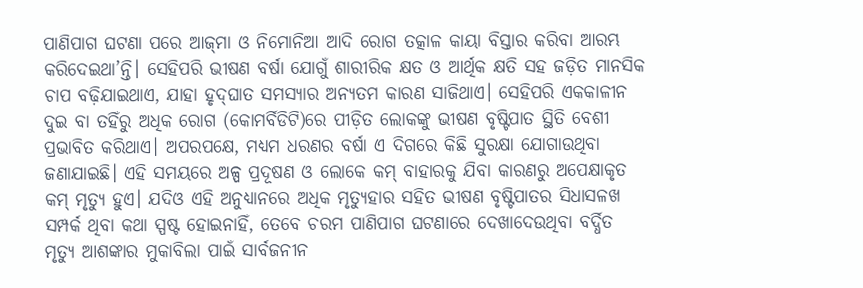ପାଣିପାଗ ଘଟଣା ପରେ ଆଜ୍‌ମା ଓ ନିମୋନିଆ ଆଦି ରୋଗ ତତ୍କାଳ କାୟା ବିସ୍ତାର କରିବା ଆରମ୍ଭ କରିଦେଇଥା’ନ୍ତି। ସେହିପରି ଭୀଷଣ ବର୍ଷା ଯୋଗୁଁ ଶାରୀରିକ କ୍ଷତ ଓ ଆର୍ଥିକ କ୍ଷତି ସହ ଜଡ଼ିତ ମାନସିକ ଚାପ ବଢ଼ିଯାଇଥାଏ, ଯାହା ହୃଦ୍‌ଘାତ ସମସ୍ୟାର ଅନ୍ୟତମ କାରଣ ସାଜିଥାଏ। ସେହିପରି ଏକକାଳୀନ ଦୁଇ ବା ତହିଁରୁ ଅଧିକ ରୋଗ (କୋମର୍ବିଡିଟି)ରେ ପୀଡ଼ିତ ଲୋକଙ୍କୁ ଭୀଷଣ ବୃଷ୍ଟିପାତ ସ୍ଥିତି ବେଶୀ ପ୍ରଭାବିତ କରିଥାଏ। ଅପରପକ୍ଷେ, ମଧ୍ୟମ ଧରଣର ବର୍ଷା ଏ ଦିଗରେ କିଛି ସୁରକ୍ଷା ଯୋଗାଉଥିବା ଜଣାଯାଇଛି। ଏହି ସମୟରେ ଅଳ୍ପ ପ୍ରଦୂଷଣ ଓ ଲୋକେ କମ୍‌ ବାହାରକୁ ଯିବା କାରଣରୁ ଅପେକ୍ଷାକୃତ କମ୍‌ ମୃତ୍ୟୁ ହୁଏ। ଯଦିଓ ଏହି ଅନୁଧ୍ୟାନରେ ଅଧିକ ମୃତ୍ୟୁହାର ସହିତ ଭୀଷଣ ବୃଷ୍ଟିପାତର ସିଧାସଳଖ ସମ୍ପର୍କ ଥିବା କଥା ସ୍ପଷ୍ଟ ହୋଇନାହିଁ, ତେବେ ଚରମ ପାଣିପାଗ ଘଟଣାରେ ଦେଖାଦେଉଥିବା ବର୍ଦ୍ଧିତ ମୃତ୍ୟୁ ଆଶଙ୍କାର ମୁକାବିଲା ପାଇଁ ସାର୍ବଜନୀନ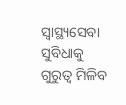ସ୍ବାସ୍ଥ୍ୟସେବା ସୁବିଧାକୁ ଗୁରୁତ୍ବ ମିଳିବ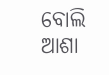ବୋଲି ଆଶା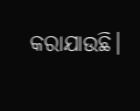କରାଯାଉଛି।